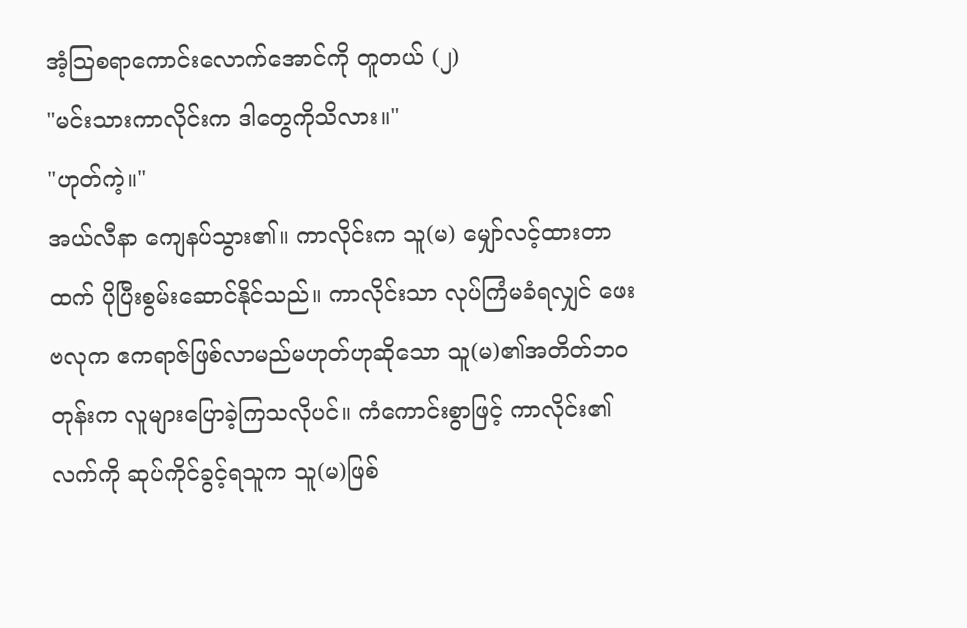အံ့သြစရာကောင်းလောက်အောင်ကို တူတယ် (၂)
"မင်းသားကာလိုင်းက ဒါတွေကိုသိလား။"
"ဟုတ်ကဲ့။"
အယ်လီနာ ကျေနပ်သွား၏။ ကာလိုင်းက သူ(မ) မျှော်လင့်ထားတာထက် ပိုပြီးစွမ်းဆောင်နိုင်သည်။ ကာလိုင်းသာ လုပ်ကြံမခံရလျှင် ဖေးဗလုက ဧကရာဇ်ဖြစ်လာမည်မဟုတ်ဟုဆိုသော သူ(မ)၏အတိတ်ဘဝတုန်းက လူများပြောခဲ့ကြသလိုပင်။ ကံကောင်းစွာဖြင့် ကာလိုင်း၏လက်ကို ဆုပ်ကိုင်ခွင့်ရသူက သူ(မ)ဖြစ်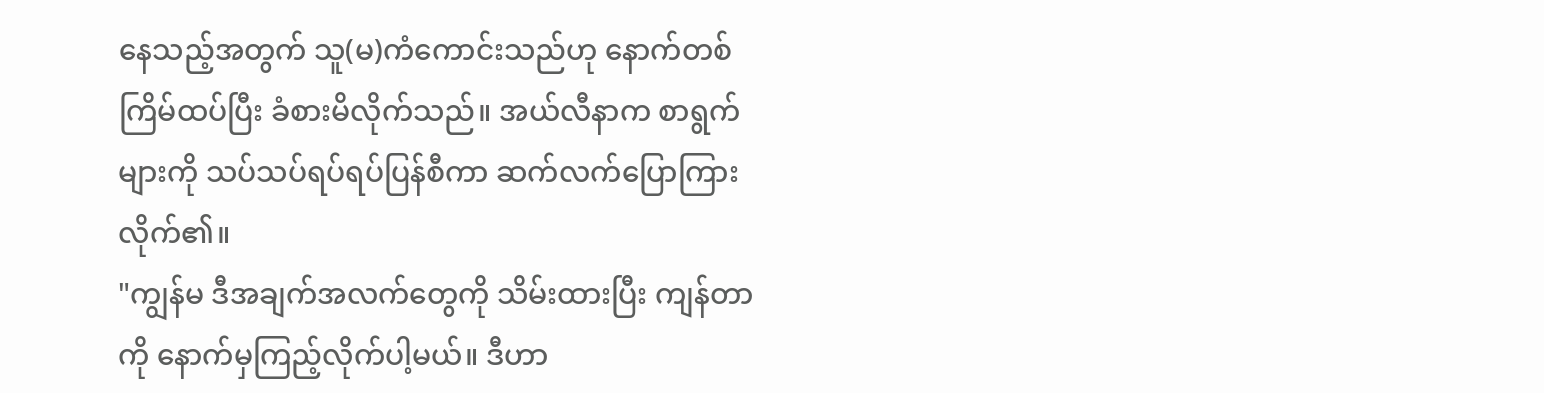နေသည့်အတွက် သူ(မ)ကံကောင်းသည်ဟု နောက်တစ်ကြိမ်ထပ်ပြီး ခံစားမိလိုက်သည်။ အယ်လီနာက စာရွက်များကို သပ်သပ်ရပ်ရပ်ပြန်စီကာ ဆက်လက်ပြောကြားလိုက်၏။
"ကျွန်မ ဒီအချက်အလက်တွေကို သိမ်းထားပြီး ကျန်တာကို နောက်မှကြည့်လိုက်ပါ့မယ်။ ဒီဟာ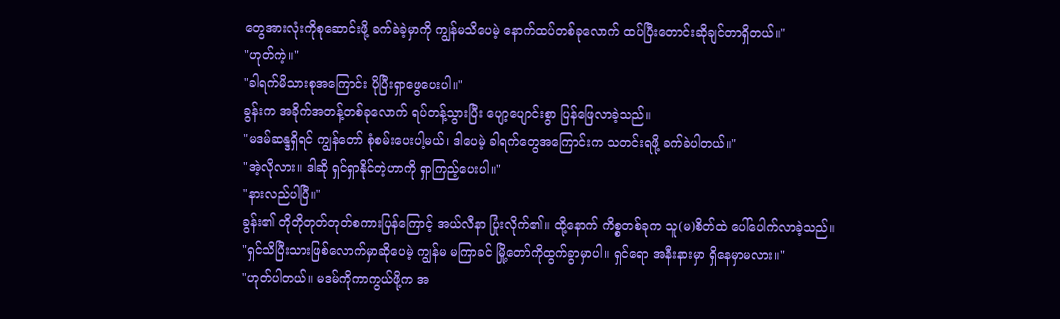တွေအားလုံးကိုစုဆောင်းဖို့ ခက်ခဲခဲ့မှာကို ကျွန်မသိပေမဲ့ နောက်ထပ်တစ်ခုလောက် ထပ်ပြီးတောင်းဆိုချင်တာရှိတယ်။"
"ဟုတ်ကဲ့။"
"ခါရက်မိသားစုအကြောင်း ပိုပြီးရှာဖွေပေးပါ။"
ခွန်းက အခိုက်အတန့်တစ်ခုလောက် ရပ်တန့်သွားပြီး ပျော့ပျောင်းစွာ ပြန်ဖြေလာခဲ့သည်။
"မဒမ်ဆန္ဒရှိရင် ကျွန်တော် စုံစမ်းပေးပါ့မယ်၊ ဒါပေမဲ့ ခါရက်တွေအကြောင်းက သတင်းရဖို့ ခက်ခဲပါတယ်။"
"အဲ့လိုလား။ ဒါဆို ရှင်ရှာနိုင်တဲ့ဟာကို ရှာကြည့်ပေးပါ။"
"နားလည်ပါပြီ။"
ခွန်း၏ တိုတိုတုတ်တုတ်စကားပြန်ကြောင့် အယ်လီနာ ပြုံးလိုက်၏။ ထို့နောက် ကိစ္စတစ်ခုက သူ(မ)စိတ်ထဲ ပေါ်ပေါက်လာခဲ့သည်။
"ရှင်သိပြီးသားဖြစ်လောက်မှာဆိုပေမဲ့ ကျွန်မ မကြာခင် မြို့တော်ကိုထွက်ခွာမှာပါ။ ရှင်ရော အနီးနားမှာ ရှိနေမှာမလား။"
"ဟုတ်ပါတယ်။ မဒမ်ကိုကာကွယ်ဖို့က အ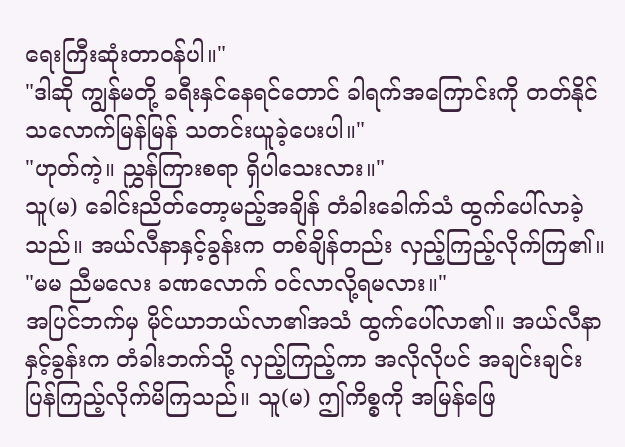ရေးကြီးဆုံးတာဝန်ပါ။"
"ဒါဆို ကျွန်မတို့ ခရီးနှင်နေရင်တောင် ခါရက်အကြောင်းကို တတ်နိုင်သလောက်မြန်မြန် သတင်းယူခဲ့ပေးပါ။"
"ဟုတ်ကဲ့။ ညွှန်ကြားစရာ ရှိပါသေးလား။"
သူ(မ) ခေါင်းညိတ်တော့မည့်အချိန် တံခါးခေါက်သံ ထွက်ပေါ်လာခဲ့သည်။ အယ်လီနာနှင့်ခွန်းက တစ်ချိန်တည်း လှည့်ကြည့်လိုက်ကြ၏။
"မမ ညီမလေး ခဏလောက် ဝင်လာလို့ရမလား။"
အပြင်ဘက်မှ မိုင်ယာဘယ်လာ၏အသံ ထွက်ပေါ်လာ၏။ အယ်လီနာနှင့်ခွန်းက တံခါးဘက်သို့ လှည့်ကြည့်ကာ အလိုလိုပင် အချင်းချင်းပြန်ကြည့်လိုက်မိကြသည်။ သူ(မ) ဤကိစ္စကို အမြန်ဖြေ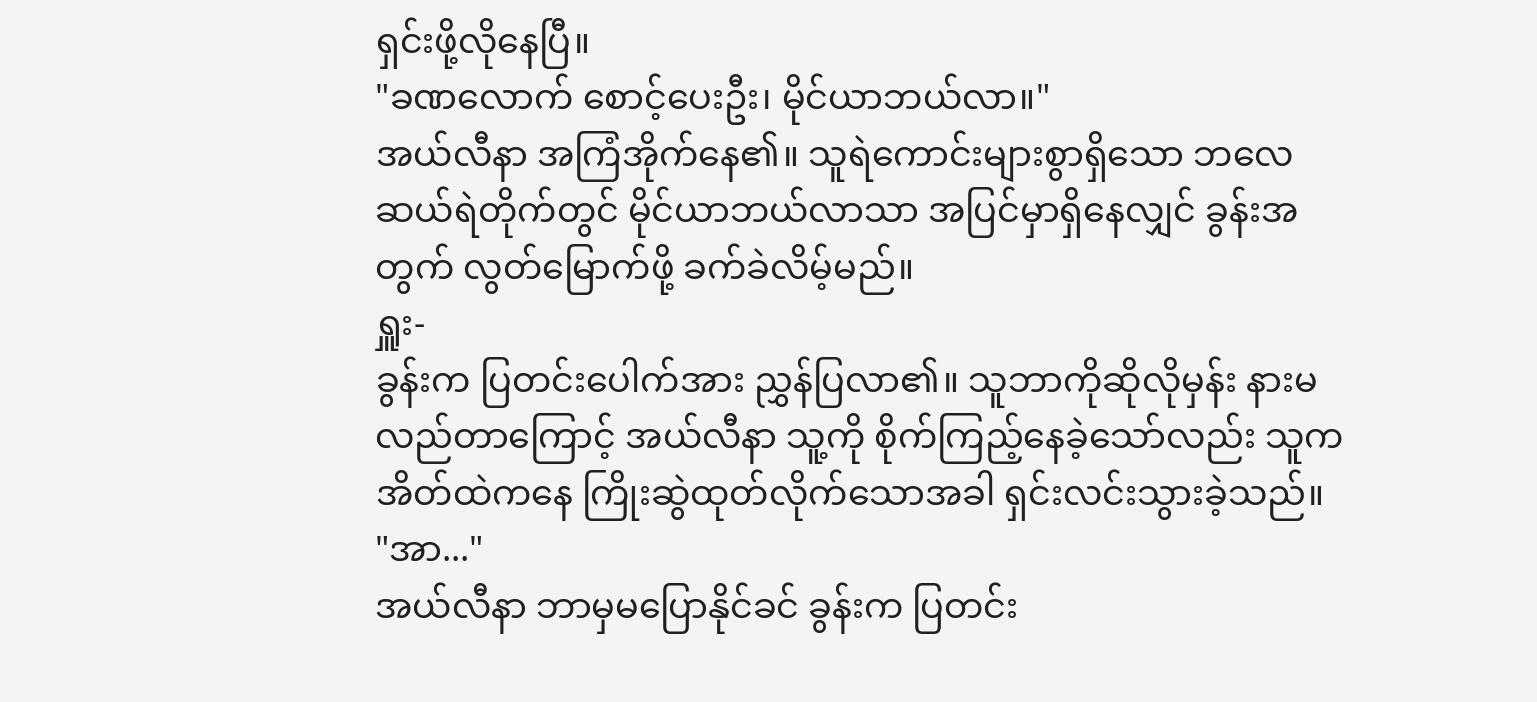ရှင်းဖို့လိုနေပြီ။
"ခဏလောက် စောင့်ပေးဦး၊ မိုင်ယာဘယ်လာ။"
အယ်လီနာ အကြံအိုက်နေ၏။ သူရဲကောင်းများစွာရှိသော ဘလေဆယ်ရဲတိုက်တွင် မိုင်ယာဘယ်လာသာ အပြင်မှာရှိနေလျှင် ခွန်းအတွက် လွတ်မြောက်ဖို့ ခက်ခဲလိမ့်မည်။
ရှူး-
ခွန်းက ပြတင်းပေါက်အား ညွှန်ပြလာ၏။ သူဘာကိုဆိုလိုမှန်း နားမလည်တာကြောင့် အယ်လီနာ သူ့ကို စိုက်ကြည့်နေခဲ့သော်လည်း သူက အိတ်ထဲကနေ ကြိုးဆွဲထုတ်လိုက်သောအခါ ရှင်းလင်းသွားခဲ့သည်။
"အာ..."
အယ်လီနာ ဘာမှမပြောနိုင်ခင် ခွန်းက ပြတင်း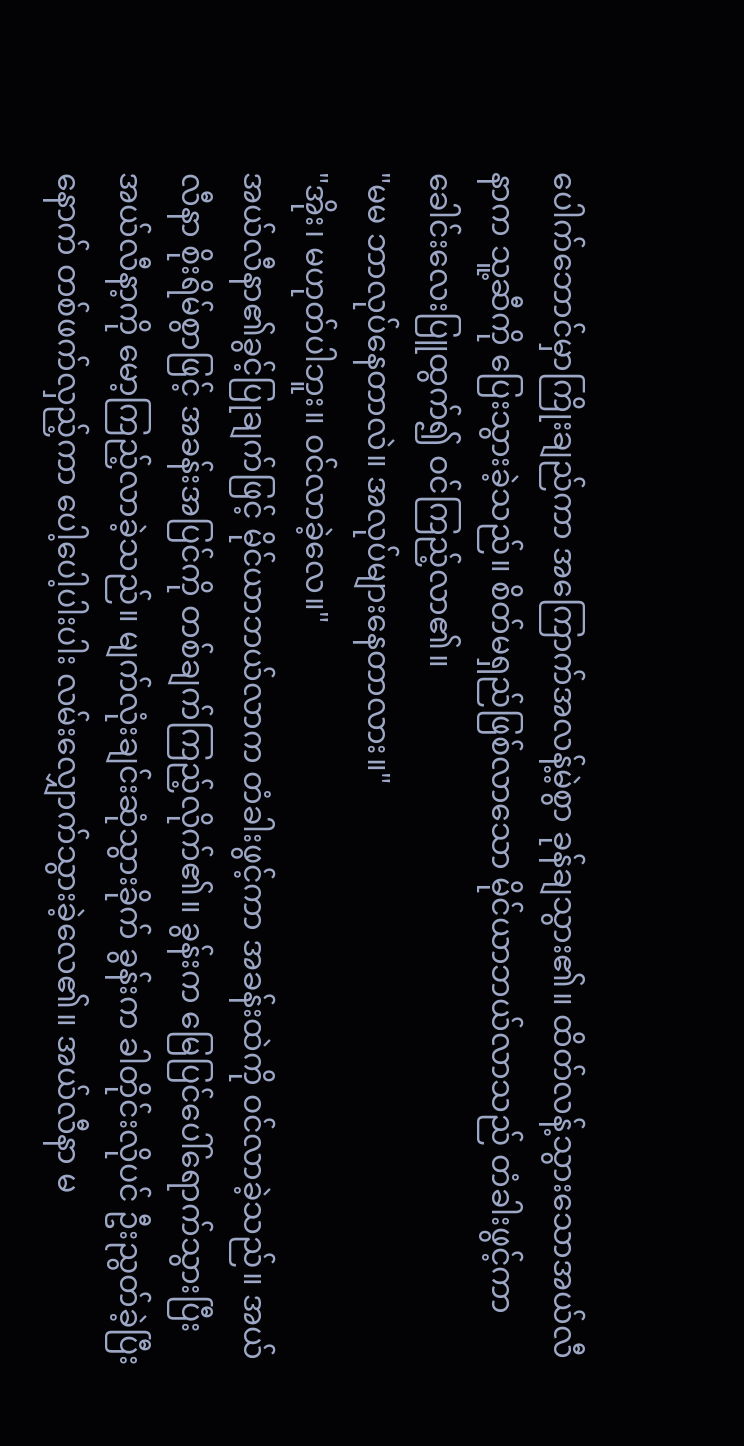ပေါက်ဘောင်မှာကြိုးချည်ကာ အကြောက်အလန့်မဲ့စွာ ခုန်ချသွား၏။ ထိတ်လန့်သွားသောအယ်လီနာက သူ့ဆီကို ပြေးသွားခဲ့သည်။ စိတ်မရှည်ဖြစ်လာသော မိုင်ယာဘယ်လာသည် တံခါးဖွင့်ကာ ခေါင်းလေးပြူထွက်၍ ဝင်ကြည့်လာ၏။
"မမ ဘာလုပ်နေတာလဲ။ အလုပ်များနေတာလား။"
"အိုး၊ မဟုတ်ပါဘူး။ ဝင်လာခဲ့လေ။"
အယ်လီနာ၏ခွင့်ပြုချက်ဖြင့် မိုင်ယာဘယ်လာက တံခါးဖွင့်ကာ အခန်းထဲကို ဝင်လာခဲ့သည်။ အယ်လီနာ စိုးရိမ်စွာဖြင့် အခန်းအပြင်ကို တစ်ချက်ကြည့်လိုက်၏။ ခွန်းက မြေပြင်ပေါ်ရောက်သွားပြီး အယ်လီနာ့ကို မော့ကြည့်လာခဲ့သည်။ မျက်လုံးချင်းဆုံသွားခိုက် ခွန်းက ခါတိုင်းလိုပင် ဦးညွတ်ခဲ့ပြီးနောက် တစ်ဖက်လှည့်ကာ ပေါ့ပေါ့ပါးပါး လမ်းလျှောက်သွားခဲ့လေ၏။ အယ်လီနာ မ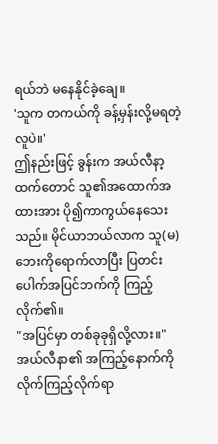ရယ်ဘဲ မနေနိုင်ခဲ့ချေ။
'သူက တကယ်ကို ခန့်မှန်းလို့မရတဲ့လူပဲ။'
ဤနည်းဖြင့် ခွန်းက အယ်လီနာ့ထက်တောင် သူ၏အထောက်အထားအား ပို၍ကာကွယ်နေသေးသည်။ မိုင်ယာဘယ်လာက သူ(မ)ဘေးကိုရောက်လာပြီး ပြတင်းပေါက်အပြင်ဘက်ကို ကြည့်လိုက်၏။
"အပြင်မှာ တစ်ခုခုရှိလို့လား။"
အယ်လီနာ၏ အကြည့်နောက်ကို လိုက်ကြည့်လိုက်ရာ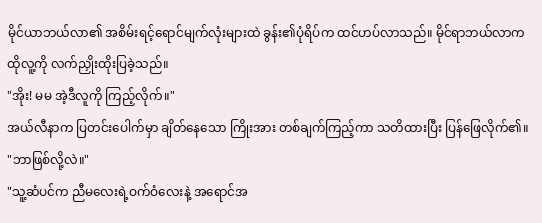မိုင်ယာဘယ်လာ၏ အစိမ်းရင့်ရောင်မျက်လုံးများထဲ ခွန်း၏ပုံရိပ်က ထင်ဟပ်လာသည်။ မိုင်ရာဘယ်လာက ထိုလူ့ကို လက်ညှိုးထိုးပြခဲ့သည်။
"အိုး! မမ အဲ့ဒီလူကို ကြည့်လိုက်။"
အယ်လီနာက ပြတင်းပေါက်မှာ ချိတ်နေသော ကြိုးအား တစ်ချက်ကြည့်ကာ သတိထားပြီး ပြန်ဖြေလိုက်၏။
"ဘာဖြစ်လို့လဲ။"
"သူ့ဆံပင်က ညီမလေးရဲ့ဝက်ဝံလေးနဲ့ အရောင်အ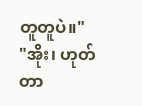တူတူပဲ။"
"အိုး၊ ဟုတ်တာ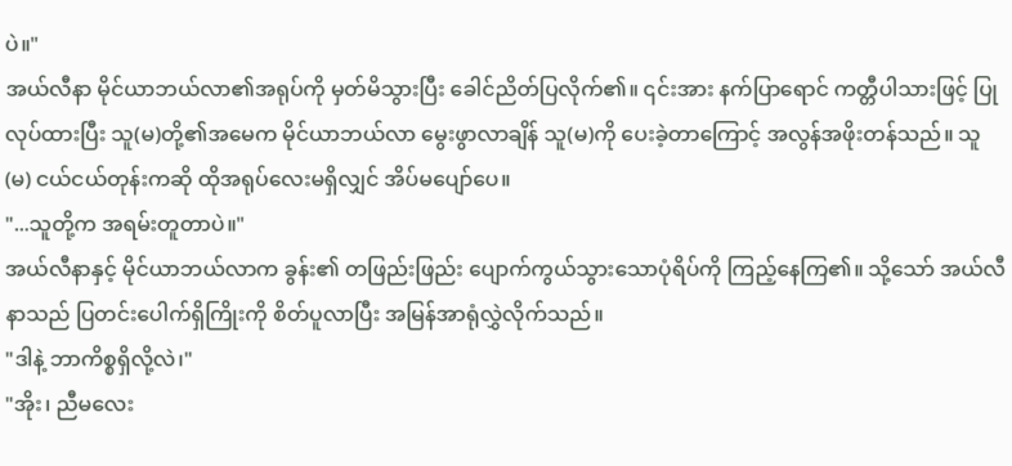ပဲ။"
အယ်လီနာ မိုင်ယာဘယ်လာ၏အရုပ်ကို မှတ်မိသွားပြီး ခေါင်ညိတ်ပြလိုက်၏။ ၎င်းအား နက်ပြာရောင် ကတ္တီပါသားဖြင့် ပြုလုပ်ထားပြီး သူ(မ)တို့၏အမေက မိုင်ယာဘယ်လာ မွေးဖွာလာချိန် သူ(မ)ကို ပေးခဲ့တာကြောင့် အလွန်အဖိုးတန်သည်။ သူ(မ) ငယ်ငယ်တုန်းကဆို ထိုအရုပ်လေးမရှိလျှင် အိပ်မပျော်ပေ။
"...သူတို့က အရမ်းတူတာပဲ။"
အယ်လီနာနှင့် မိုင်ယာဘယ်လာက ခွန်း၏ တဖြည်းဖြည်း ပျောက်ကွယ်သွားသောပုံရိပ်ကို ကြည့်နေကြ၏။ သို့သော် အယ်လီနာသည် ပြတင်းပေါက်ရှိကြိုးကို စိတ်ပူလာပြီး အမြန်အာရုံလွှဲလိုက်သည်။
"ဒါနဲ့ ဘာကိစ္စရှိလို့လဲ၊"
"အိုး၊ ညီမလေး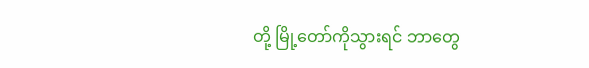တို့ မြို့တော်ကိုသွားရင် ဘာတွေ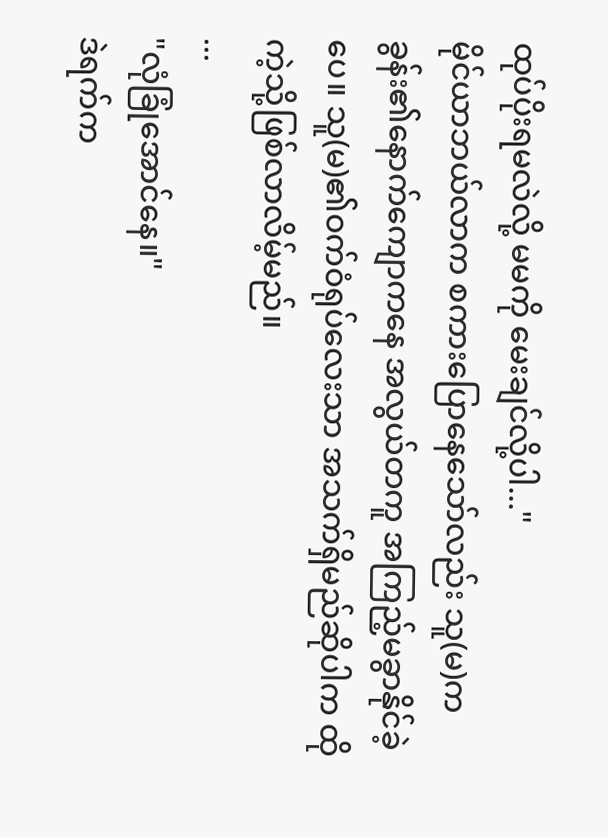ထုပ်ပိုးရမလဲလို့ မမကို မေးချင်လို့ပါ..."
မိုင်ယာဘယ်လာက စကားပြောနေသော်လည်း သူ(မ)က ခွန်း၏နောက်ကျောကနေ အလွယ်တကူ အကြည့်မခွာနိုင်ခဲ့ပေ။ သူ(မ)၏ဝက်ဝံရုပ်လေးသာ အသက်ရှိမည်ဆိုပါက ထိုကဲ့သို့ဖြစ်လာလိမ့်မည်။
...
"လုံခြုံအောင်နေ။"
ဒဲရက်က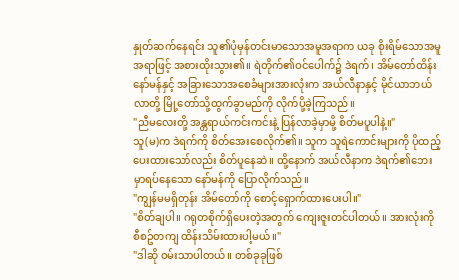နှုတ်ဆက်နေရင်း သူ၏ပုံမှန်တင်းမာသောအမူအရာက ယခု စိုးရိမ်သောအမူအရာဖြင့် အစားထိုးသွား၏။ ရဲတိုက်၏ဝင်ပေါက်၌ ဒဲရက်၊ အိမ်တော်ထိန်းနော်မန်နှင့် အခြားသောအစေခံများအားလုံးက အယ်လီနာနှင့် မိုင်ယာဘယ်လာတို့ မြို့တော်သို့ထွက်ခွာမည်ကို လိုက်ပို့ခဲ့ကြသည်။
"ညီမလေးတို့ အန္တရာယ်ကင်းကင်းနဲ့ ပြန်လာခဲ့မှာမို့ စိတ်မပူပါနဲ့။"
သူ(မ)က ဒဲရက်ကို စိတ်အေးစေလိုက်၏။ သူက သူရဲကောင်းများကို ပိုထည့်ပေးထားသော်လည်း စိတ်ပူနေဆဲ။ ထို့နောက် အယ်လီနာက ဒဲရက်၏ဘေးမှာရပ်နေသော နော်မန်ကို ပြောလိုက်သည်။
"ကျွန်မမရှိတုန်း အိမ်တော်ကို စောင့်ရှောက်ထားပေးပါ။"
"စိတ်ချပါ။ ဂရုတစိုက်ရှိပေးတဲ့အတွက် ကျေးဇူးတင်ပါတယ်။ အားလုံးကို စီစဥ်တကျ ထိန်းသိမ်းထားပါ့မယ်။"
"ဒါဆို ဝမ်းသာပါတယ်။ တစ်ခုခုဖြစ်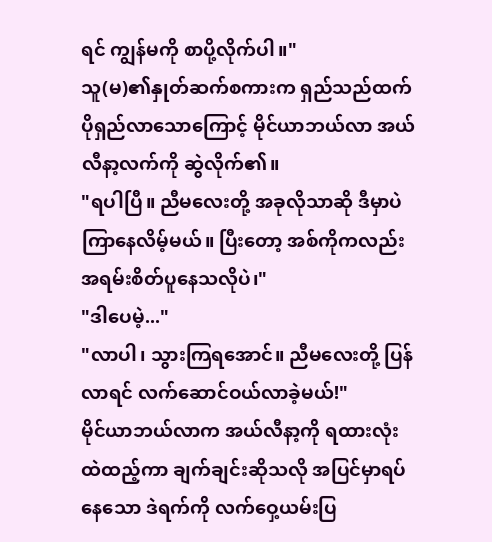ရင် ကျွန်မကို စာပို့လိုက်ပါ။"
သူ(မ)၏နှုတ်ဆက်စကားက ရှည်သည်ထက် ပိုရှည်လာသောကြောင့် မိုင်ယာဘယ်လာ အယ်လီနာ့လက်ကို ဆွဲလိုက်၏။
"ရပါပြီ။ ညီမလေးတို့ အခုလိုသာဆို ဒီမှာပဲကြာနေလိမ့်မယ်။ ပြီးတော့ အစ်ကိုကလည်း အရမ်းစိတ်ပူနေသလိုပဲ၊"
"ဒါပေမဲ့..."
"လာပါ၊ သွားကြရအောင်။ ညီမလေးတို့ ပြန်လာရင် လက်ဆောင်ဝယ်လာခဲ့မယ်!"
မိုင်ယာဘယ်လာက အယ်လီနာ့ကို ရထားလုံးထဲထည့်ကာ ချက်ချင်းဆိုသလို အပြင်မှာရပ်နေသော ဒဲရက်ကို လက်ဝှေ့ယမ်းပြ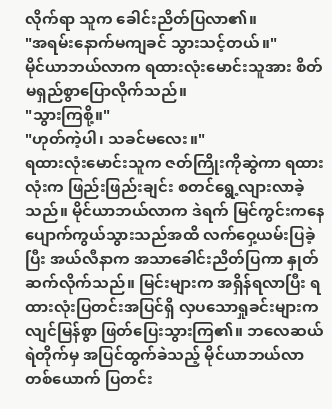လိုက်ရာ သူက ခေါင်းညိတ်ပြလာ၏။
"အရမ်းနောက်မကျခင် သွားသင့်တယ်။"
မိုင်ယာဘယ်လာက ရထားလုံးမောင်းသူအား စိတ်မရှည်စွာပြောလိုက်သည်။
"သွားကြစို့။"
"ဟုတ်ကဲ့ပါ၊ သခင်မလေး။"
ရထားလုံးမောင်းသူက ဇတ်ကြိုးကိုဆွဲကာ ရထားလုံးက ဖြည်းဖြည်းချင်း စတင်ရွေ့လျားလာခဲ့သည်။ မိုင်ယာဘယ်လာက ဒဲရက် မြင်ကွင်းကနေ ပျောက်ကွယ်သွားသည်အထိ လက်ဝှေ့ယမ်းပြခဲ့ပြီး အယ်လီနာက အသာခေါင်းညိတ်ပြကာ နှုတ်ဆက်လိုက်သည်။ မြင်းများက အရှိန်ရလာပြီး ရထားလုံးပြတင်းအပြင်ရှိ လှပသောရှုခင်းများက လျင်မြန်စွာ ဖြတ်ပြေးသွားကြ၏။ ဘလေဆယ်ရဲတိုက်မှ အပြင်ထွက်ခဲသည့် မိုင်ယာဘယ်လာတစ်ယောက် ပြတင်း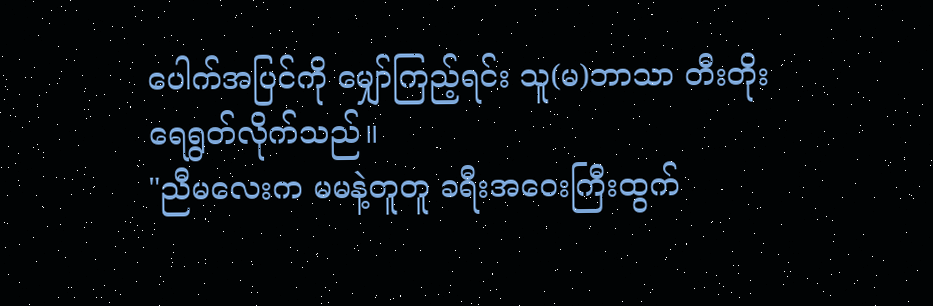ပေါက်အပြင်ကို မျှော်ကြည့်ရင်း သူ(မ)ဘာသာ တီးတိုးရေရွတ်လိုက်သည်။
"ညီမလေးက မမနဲ့တူတူ ခရီးအဝေးကြီးထွက်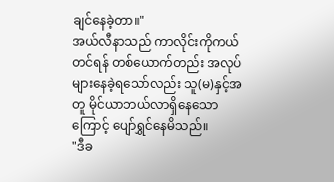ချင်နေခဲ့တာ။"
အယ်လီနာသည် ကာလိုင်းကိုကယ်တင်ရန် တစ်ယောက်တည်း အလုပ်များနေခဲ့ရသော်လည်း သူ(မ)နှင့်အတူ မိုင်ယာဘယ်လာရှိနေသောကြောင့် ပျော်ရွှင်နေမိသည်။
"ဒီခ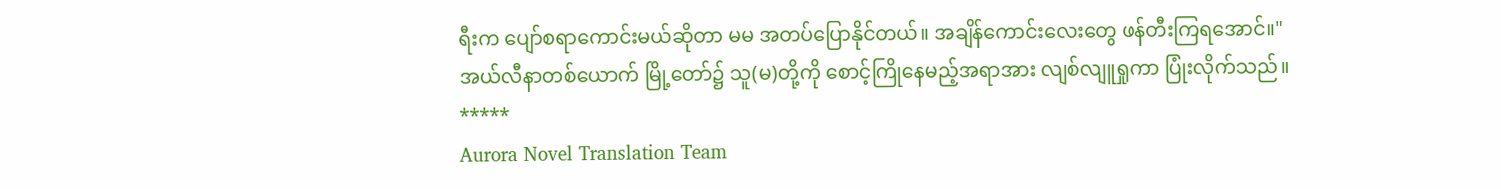ရီးက ပျော်စရာကောင်းမယ်ဆိုတာ မမ အတပ်ပြောနိုင်တယ်။ အချိန်ကောင်းလေးတွေ ဖန်တီးကြရအောင်။"
အယ်လီနာတစ်ယောက် မြို့တော်၌ သူ(မ)တို့ကို စောင့်ကြိုနေမည့်အရာအား လျစ်လျူရှုကာ ပြုံးလိုက်သည်။
*****
Aurora Novel Translation Team